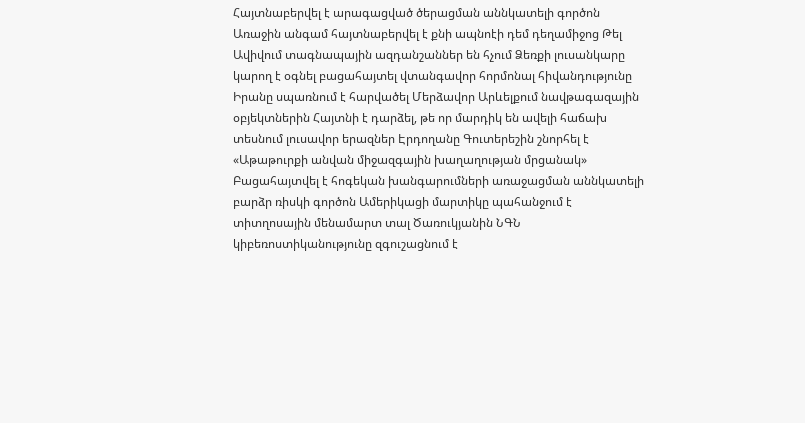Հայտնաբերվել է արագացված ծերացման աննկատելի գործոն Առաջին անգամ հայտնաբերվել է քնի ապնոէի դեմ դեղամիջոց Թել Ավիվում տագնապային ազդանշաններ են հչում Ձեռքի լուսանկարը կարող է օգնել բացահայտել վտանգավոր հորմոնալ հիվանդությունը Իրանը սպառնում է հարվածել Մերձավոր Արևելքում նավթագազային օբյեկտներին Հայտնի է դարձել, թե որ մարդիկ են ավելի հաճախ տեսնում լուսավոր երազներ Էրդողանը Գուտերեշին շնորհել է «Աթաթուրքի անվան միջազգային խաղաղության մրցանակ» Բացահայտվել է հոգեկան խանգարումների առաջացման աննկատելի բարձր ռիսկի գործոն Ամերիկացի մարտիկը պահանջում է տիտղոսային մենամարտ տալ Ծառուկյանին ՆԳՆ կիբեռոստիկանությունը զգուշացնում է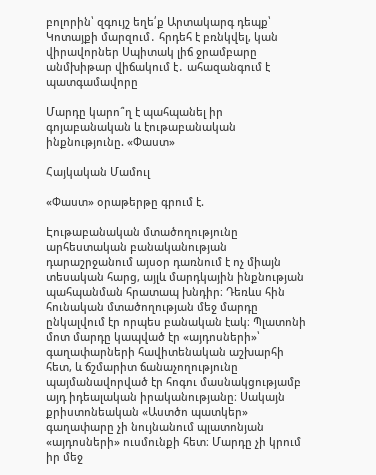բոլորին՝ զգույշ եղե՛ք Արտակարգ դեպք՝ Կոտայքի մարզում․ հրդեհ է բռնկվել, կան վիրավորներ Սպիտակ լիճ ջրամբարը անմխիթար վիճակում է․ ահազանգում է պատգամավորը

Մարդը կարո՞ղ է պահպանել իր գոյաբանական և էութաբանական ինքնությունը. «Փաստ»

Հայկական Մամուլ

«Փաստ» օրաթերթը գրում է.

Էութաբանական մտածողությունը արհեստական բանականության դարաշրջանում այսօր դառնում է ոչ միայն տեսական հարց, այլև մարդկային ինքնության պահպանման հրատապ խնդիր։ Դեռևս հին հունական մտածողության մեջ մարդը ընկալվում էր որպես բանական էակ։ Պլատոնի մոտ մարդը կապված էր «այդոսների»՝ գաղափարների հավիտենական աշխարհի հետ, և ճշմարիտ ճանաչողությունը պայմանավորված էր հոգու մասնակցությամբ այդ իդեալական իրականությանը։ Սակայն քրիստոնեական «Աստծո պատկեր» գաղափարը չի նույնանում պլատոնյան «այդոսների» ուսմունքի հետ։ Մարդը չի կրում իր մեջ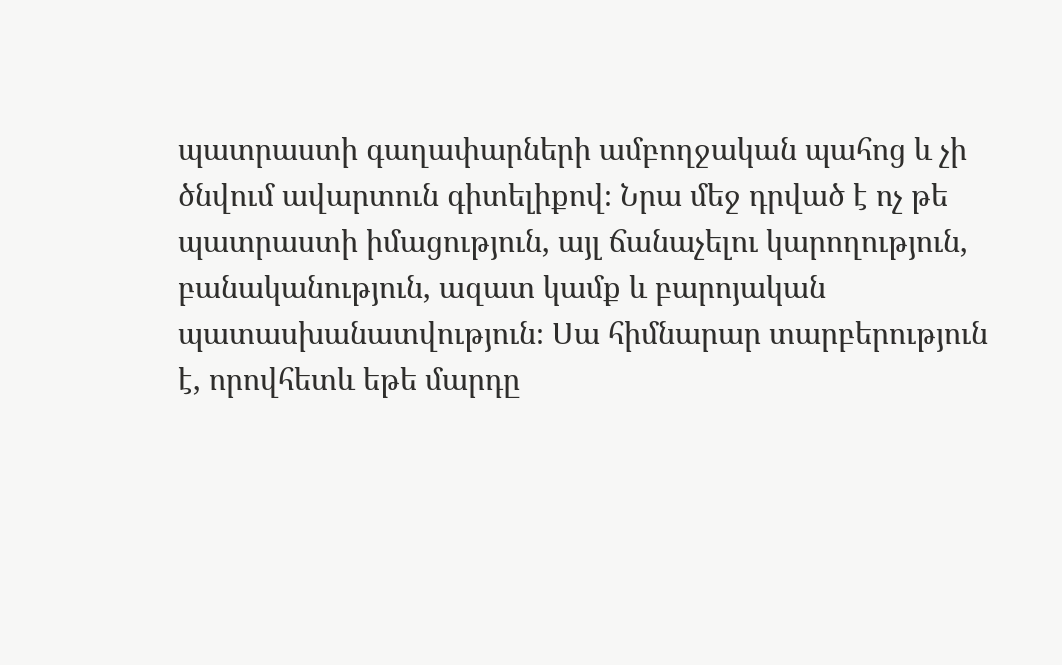պատրաստի գաղափարների ամբողջական պահոց և չի ծնվում ավարտուն գիտելիքով։ Նրա մեջ դրված է ոչ թե պատրաստի իմացություն, այլ ճանաչելու կարողություն, բանականություն, ազատ կամք և բարոյական պատասխանատվություն։ Սա հիմնարար տարբերություն է, որովհետև եթե մարդը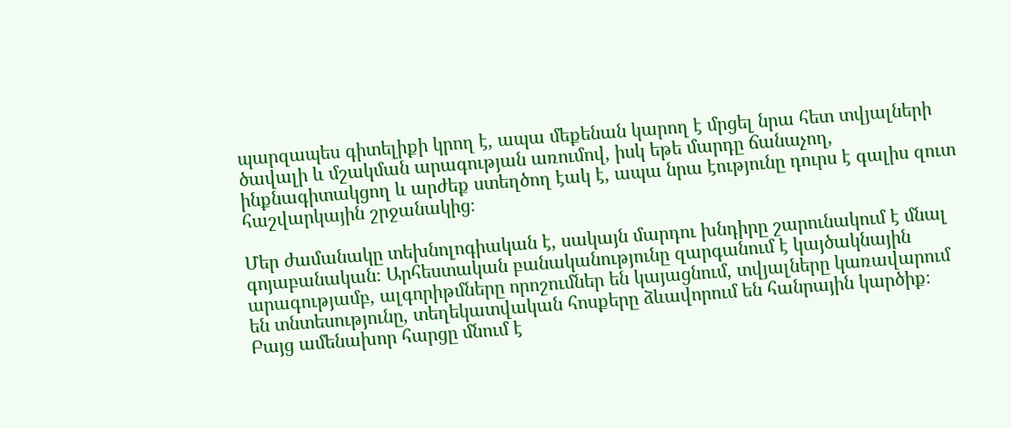պարզապես գիտելիքի կրող է, ապա մեքենան կարող է մրցել նրա հետ տվյալների ծավալի և մշակման արագության առումով, իսկ եթե մարդը ճանաչող, ինքնագիտակցող և արժեք ստեղծող էակ է, ապա նրա էությունը դուրս է գալիս զուտ հաշվարկային շրջանակից։

Մեր ժամանակը տեխնոլոգիական է, սակայն մարդու խնդիրը շարունակում է մնալ գոյաբանական։ Արհեստական բանականությունը զարգանում է կայծակնային արագությամբ, ալգորիթմները որոշումներ են կայացնում, տվյալները կառավարում են տնտեսությունը, տեղեկատվական հոսքերը ձևավորում են հանրային կարծիք։ Բայց ամենախոր հարցը մնում է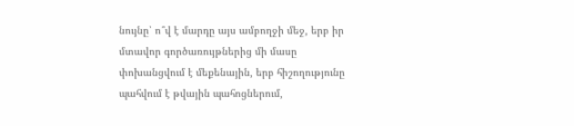նույնը՝ ո՞վ է մարդը այս ամբողջի մեջ, երբ իր մտավոր գործառույթներից մի մասը փոխանցվում է մեքենային, երբ հիշողությունը պահվում է թվային պահոցներում,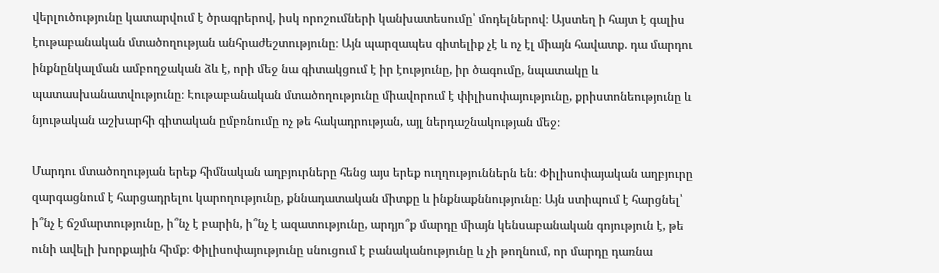վերլուծությունը կատարվում է ծրագրերով, իսկ որոշումների կանխատեսումը՝ մոդելներով։ Այստեղ ի հայտ է գալիս էութաբանական մտածողության անհրաժեշտությունը։ Այն պարզապես գիտելիք չէ և ոչ էլ միայն հավատք. դա մարդու ինքնընկալման ամբողջական ձև է, որի մեջ նա գիտակցում է իր էությունը, իր ծագումը, նպատակը և պատասխանատվությունը։ Էութաբանական մտածողությունը միավորում է փիլիսոփայությունը, քրիստոնեությունը և նյութական աշխարհի գիտական ըմբռնումը ոչ թե հակադրության, այլ ներդաշնակության մեջ։

Մարդու մտածողության երեք հիմնական աղբյուրները հենց այս երեք ուղղություններն են։ Փիլիսոփայական աղբյուրը զարգացնում է հարցադրելու կարողությունը, քննադատական միտքը և ինքնաքննությունը։ Այն ստիպում է հարցնել՝ ի՞նչ է ճշմարտությունը, ի՞նչ է բարին, ի՞նչ է ազատությունը, արդյո՞ք մարդը միայն կենսաբանական գոյություն է, թե ունի ավելի խորքային հիմք։ Փիլիսոփայությունը սնուցում է բանականությունը և չի թողնում, որ մարդը դառնա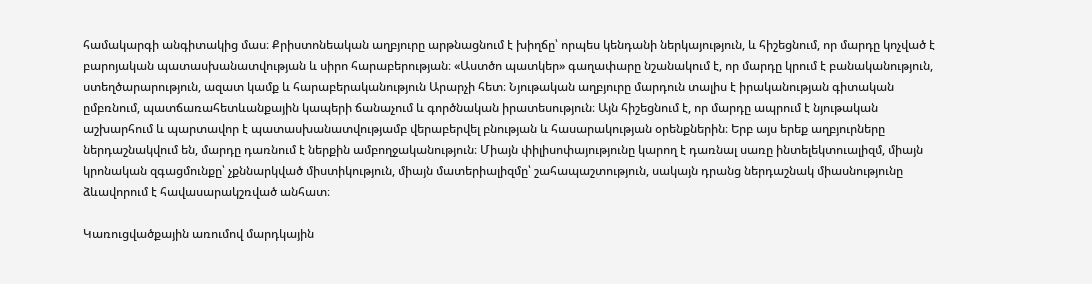համակարգի անգիտակից մաս։ Քրիստոնեական աղբյուրը արթնացնում է խիղճը՝ որպես կենդանի ներկայություն, և հիշեցնում, որ մարդը կոչված է բարոյական պատասխանատվության և սիրո հարաբերության։ «Աստծո պատկեր» գաղափարը նշանակում է, որ մարդը կրում է բանականություն, ստեղծարարություն, ազատ կամք և հարաբերականություն Արարչի հետ։ Նյութական աղբյուրը մարդուն տալիս է իրականության գիտական ըմբռնում, պատճառահետևանքային կապերի ճանաչում և գործնական իրատեսություն։ Այն հիշեցնում է, որ մարդը ապրում է նյութական աշխարհում և պարտավոր է պատասխանատվությամբ վերաբերվել բնության և հասարակության օրենքներին։ Երբ այս երեք աղբյուրները ներդաշնակվում են, մարդը դառնում է ներքին ամբողջականություն։ Միայն փիլիսոփայությունը կարող է դառնալ սառը ինտելեկտուալիզմ, միայն կրոնական զգացմունքը՝ չքննարկված միստիկություն, միայն մատերիալիզմը՝ շահապաշտություն, սակայն դրանց ներդաշնակ միասնությունը ձևավորում է հավասարակշռված անհատ։

Կառուցվածքային առումով մարդկային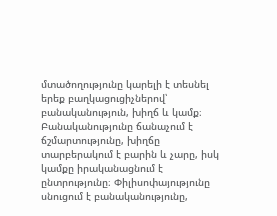մտածողությունը կարելի է տեսնել երեք բաղկացուցիչներով՝ բանականություն, խիղճ և կամք։ Բանականությունը ճանաչում է ճշմարտությունը, խիղճը տարբերակում է բարին և չարը, իսկ կամքը իրականացնում է ընտրությունը։ Փիլիսոփայությունը սնուցում է բանականությունը,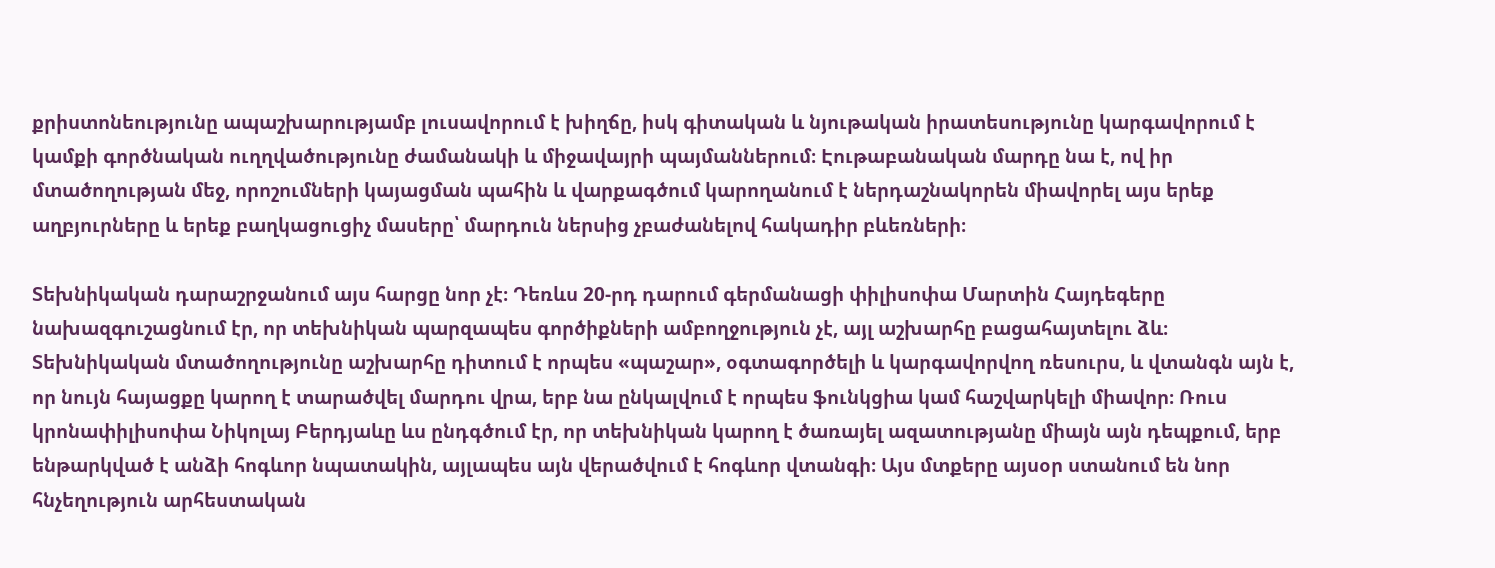քրիստոնեությունը ապաշխարությամբ լուսավորում է խիղճը, իսկ գիտական և նյութական իրատեսությունը կարգավորում է կամքի գործնական ուղղվածությունը ժամանակի և միջավայրի պայմաններում։ Էութաբանական մարդը նա է, ով իր մտածողության մեջ, որոշումների կայացման պահին և վարքագծում կարողանում է ներդաշնակորեն միավորել այս երեք աղբյուրները և երեք բաղկացուցիչ մասերը՝ մարդուն ներսից չբաժանելով հակադիր բևեռների։

Տեխնիկական դարաշրջանում այս հարցը նոր չէ։ Դեռևս 20-րդ դարում գերմանացի փիլիսոփա Մարտին Հայդեգերը նախազգուշացնում էր, որ տեխնիկան պարզապես գործիքների ամբողջություն չէ, այլ աշխարհը բացահայտելու ձև։ Տեխնիկական մտածողությունը աշխարհը դիտում է որպես «պաշար», օգտագործելի և կարգավորվող ռեսուրս, և վտանգն այն է, որ նույն հայացքը կարող է տարածվել մարդու վրա, երբ նա ընկալվում է որպես ֆունկցիա կամ հաշվարկելի միավոր։ Ռուս կրոնափիլիսոփա Նիկոլայ Բերդյաևը ևս ընդգծում էր, որ տեխնիկան կարող է ծառայել ազատությանը միայն այն դեպքում, երբ ենթարկված է անձի հոգևոր նպատակին, այլապես այն վերածվում է հոգևոր վտանգի։ Այս մտքերը այսօր ստանում են նոր հնչեղություն արհեստական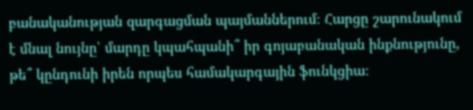բանականության զարգացման պայմաններում։ Հարցը շարունակում է մնալ նույնը՝ մարդը կպահպանի՞ իր գոյաբանական ինքնությունը, թե՞ կընդունի իրեն որպես համակարգային ֆունկցիա։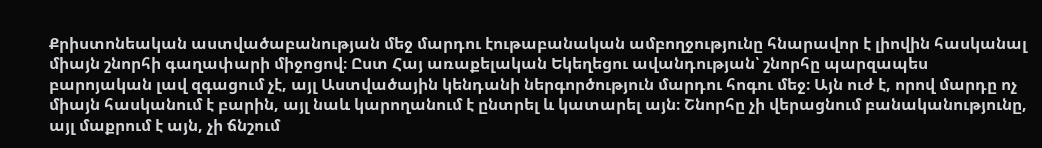Քրիստոնեական աստվածաբանության մեջ մարդու էութաբանական ամբողջությունը հնարավոր է լիովին հասկանալ միայն շնորհի գաղափարի միջոցով։ Ըստ Հայ առաքելական Եկեղեցու ավանդության՝ շնորհը պարզապես բարոյական լավ զգացում չէ, այլ Աստվածային կենդանի ներգործություն մարդու հոգու մեջ։ Այն ուժ է, որով մարդը ոչ միայն հասկանում է բարին, այլ նաև կարողանում է ընտրել և կատարել այն։ Շնորհը չի վերացնում բանականությունը, այլ մաքրում է այն, չի ճնշում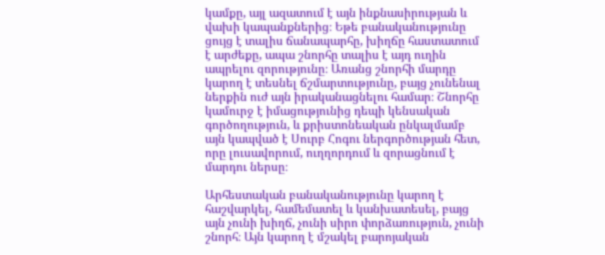կամքը, այլ ազատում է այն ինքնասիրության և վախի կապանքներից։ Եթե բանականությունը ցույց է տալիս ճանապարհը, խիղճը հաստատում է արժեքը, ապա շնորհը տալիս է այդ ուղին ապրելու զորությունը։ Առանց շնորհի մարդը կարող է տեսնել ճշմարտությունը, բայց չունենալ ներքին ուժ այն իրականացնելու համար։ Շնորհը կամուրջ է իմացությունից դեպի կենսական գործողություն, և քրիստոնեական ընկալմամբ այն կապված է Սուրբ Հոգու ներգործության հետ, որը լուսավորում, ուղղորդում և զորացնում է մարդու ներսը։

Արհեստական բանականությունը կարող է հաշվարկել, համեմատել և կանխատեսել, բայց այն չունի խիղճ, չունի սիրո փորձառություն, չունի շնորհ։ Այն կարող է մշակել բարոյական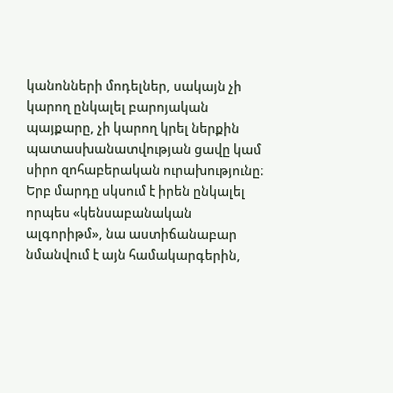կանոնների մոդելներ, սակայն չի կարող ընկալել բարոյական պայքարը, չի կարող կրել ներքին պատասխանատվության ցավը կամ սիրո զոհաբերական ուրախությունը։ Երբ մարդը սկսում է իրեն ընկալել որպես «կենսաբանական ալգորիթմ», նա աստիճանաբար նմանվում է այն համակարգերին,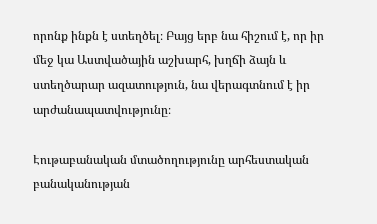որոնք ինքն է ստեղծել։ Բայց երբ նա հիշում է, որ իր մեջ կա Աստվածային աշխարհ, խղճի ձայն և ստեղծարար ազատություն, նա վերագտնում է իր արժանապատվությունը։

Էութաբանական մտածողությունը արհեստական բանականության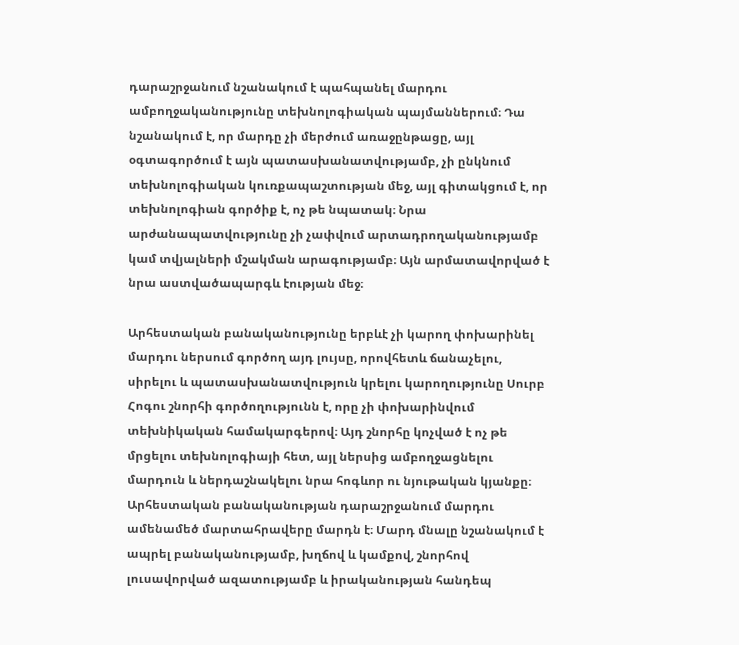դարաշրջանում նշանակում է պահպանել մարդու ամբողջականությունը տեխնոլոգիական պայմաններում։ Դա նշանակում է, որ մարդը չի մերժում առաջընթացը, այլ օգտագործում է այն պատասխանատվությամբ, չի ընկնում տեխնոլոգիական կուռքապաշտության մեջ, այլ գիտակցում է, որ տեխնոլոգիան գործիք է, ոչ թե նպատակ։ Նրա արժանապատվությունը չի չափվում արտադրողականությամբ կամ տվյալների մշակման արագությամբ։ Այն արմատավորված է նրա աստվածապարգև էության մեջ։

Արհեստական բանականությունը երբևէ չի կարող փոխարինել մարդու ներսում գործող այդ լույսը, որովհետև ճանաչելու, սիրելու և պատասխանատվություն կրելու կարողությունը Սուրբ Հոգու շնորհի գործողությունն է, որը չի փոխարինվում տեխնիկական համակարգերով։ Այդ շնորհը կոչված է ոչ թե մրցելու տեխնոլոգիայի հետ, այլ ներսից ամբողջացնելու մարդուն և ներդաշնակելու նրա հոգևոր ու նյութական կյանքը։ Արհեստական բանականության դարաշրջանում մարդու ամենամեծ մարտահրավերը մարդն է։ Մարդ մնալը նշանակում է ապրել բանականությամբ, խղճով և կամքով, շնորհով լուսավորված ազատությամբ և իրականության հանդեպ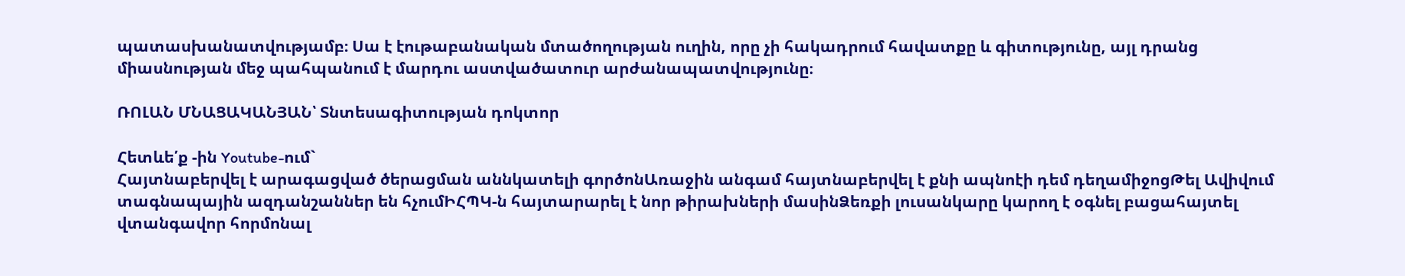պատասխանատվությամբ։ Սա է էութաբանական մտածողության ուղին, որը չի հակադրում հավատքը և գիտությունը, այլ դրանց միասնության մեջ պահպանում է մարդու աստվածատուր արժանապատվությունը։

ՌՈԼԱՆ ՄՆԱՑԱԿԱՆՅԱՆ՝ Տնտեսագիտության դոկտոր

Հետևե՛ք -ին Youtube-ում`
Հայտնաբերվել է արագացված ծերացման աննկատելի գործոնԱռաջին անգամ հայտնաբերվել է քնի ապնոէի դեմ դեղամիջոցԹել Ավիվում տագնապային ազդանշաններ են հչումԻՀՊԿ-ն հայտարարել է նոր թիրախների մասինՁեռքի լուսանկարը կարող է օգնել բացահայտել վտանգավոր հորմոնալ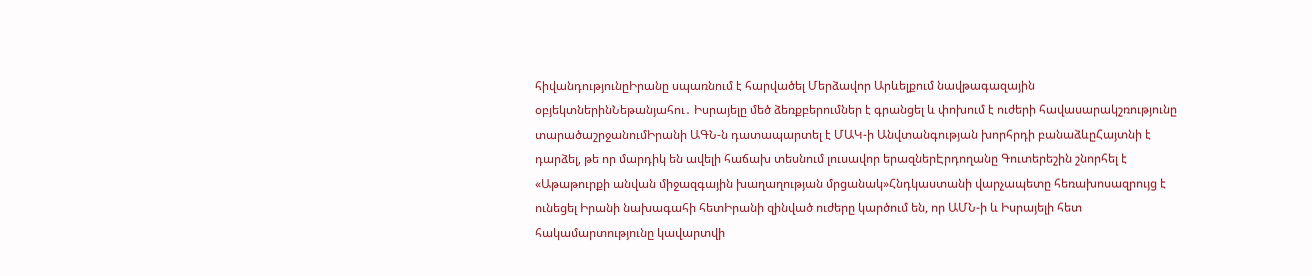հիվանդությունըԻրանը սպառնում է հարվածել Մերձավոր Արևելքում նավթագազային օբյեկտներինՆեթանյահու․ Իսրայելը մեծ ձեռքբերումներ է գրանցել և փոխում է ուժերի հավասարակշռությունը տարածաշրջանումԻրանի ԱԳՆ-ն դատապարտել է ՄԱԿ-ի Անվտանգության խորհրդի բանաձևըՀայտնի է դարձել, թե որ մարդիկ են ավելի հաճախ տեսնում լուսավոր երազներԷրդողանը Գուտերեշին շնորհել է «Աթաթուրքի անվան միջազգային խաղաղության մրցանակ»Հնդկաստանի վարչապետը հեռախոսազրույց է ունեցել Իրանի նախագահի հետԻրանի զինված ուժերը կարծում են, որ ԱՄՆ-ի և Իսրայելի հետ հակամարտությունը կավարտվի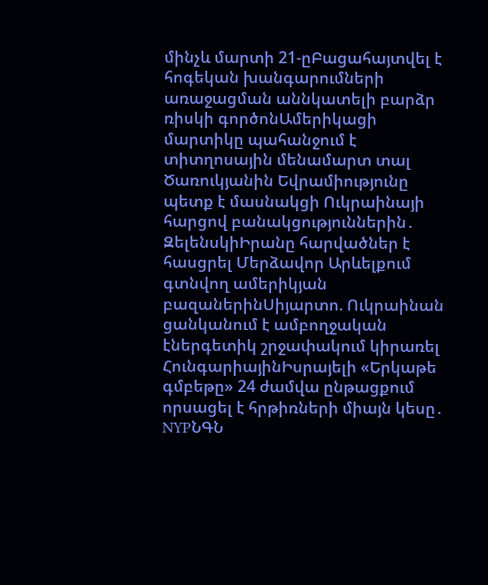մինչև մարտի 21-ըԲացահայտվել է հոգեկան խանգարումների առաջացման աննկատելի բարձր ռիսկի գործոնԱմերիկացի մարտիկը պահանջում է տիտղոսային մենամարտ տալ Ծառուկյանին Եվրամիությունը պետք է մասնակցի Ուկրաինայի հարցով բանակցություններին․ ԶելենսկիԻրանը հարվածներ է հասցրել Մերձավոր Արևելքում գտնվող ամերիկյան բազաներինՍիյարտո. Ուկրաինան ցանկանում է ամբողջական էներգետիկ շրջափակում կիրառել ՀունգարիայինԻսրայելի «Երկաթե գմբեթը» 24 ժամվա ընթացքում որսացել է հրթիռների միայն կեսը․ NYPՆԳՆ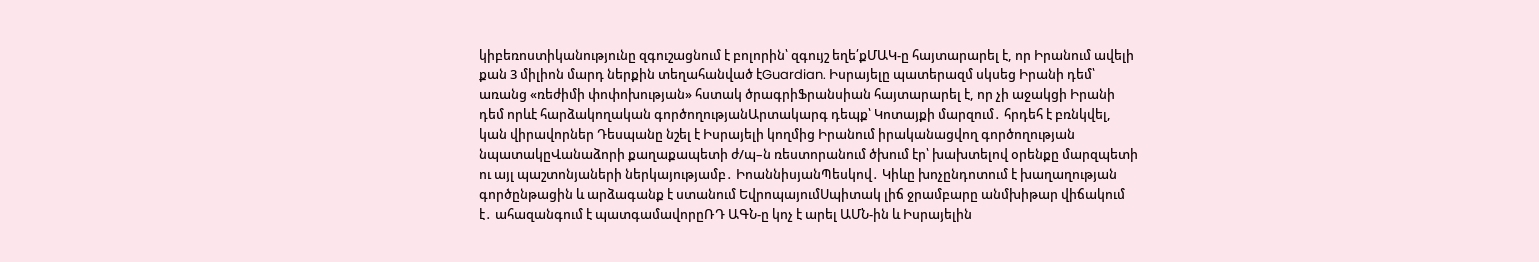կիբեռոստիկանությունը զգուշացնում է բոլորին՝ զգույշ եղե՛քՄԱԿ-ը հայտարարել է, որ Իրանում ավելի քան 3 միլիոն մարդ ներքին տեղահանված էGuardian. Իսրայելը պատերազմ սկսեց Իրանի դեմ՝ առանց «ռեժիմի փոփոխության» հստակ ծրագրիՖրանսիան հայտարարել է, որ չի աջակցի Իրանի դեմ որևէ հարձակողական գործողությանԱրտակարգ դեպք՝ Կոտայքի մարզում․ հրդեհ է բռնկվել, կան վիրավորներ Դեսպանը նշել է Իսրայելի կողմից Իրանում իրականացվող գործողության նպատակըՎանաձորի քաղաքապետի ժ/պ–ն ռեստորանում ծխում էր՝ խախտելով օրենքը մարզպետի ու այլ պաշտոնյաների ներկայությամբ․ ԻոաննիսյանՊեսկով․ Կիևը խոչընդոտում է խաղաղության գործընթացին և արձագանք է ստանում ԵվրոպայումՍպիտակ լիճ ջրամբարը անմխիթար վիճակում է․ ահազանգում է պատգամավորըՌԴ ԱԳՆ-ը կոչ է արել ԱՄՆ-ին և Իսրայելին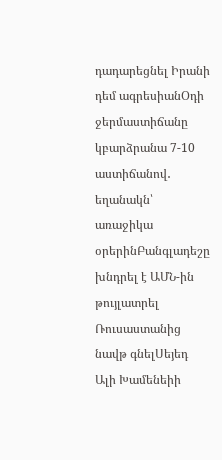դադարեցնել Իրանի դեմ ագրեսիանՕդի ջերմաստիճանը կբարձրանա 7-10 աստիճանով․ եղանակն՝ առաջիկա օրերինԲանգլադեշը խնդրել է ԱՄՆ-ին թույլատրել Ռուսաստանից նավթ գնելՍեյեդ Ալի Խամենեիի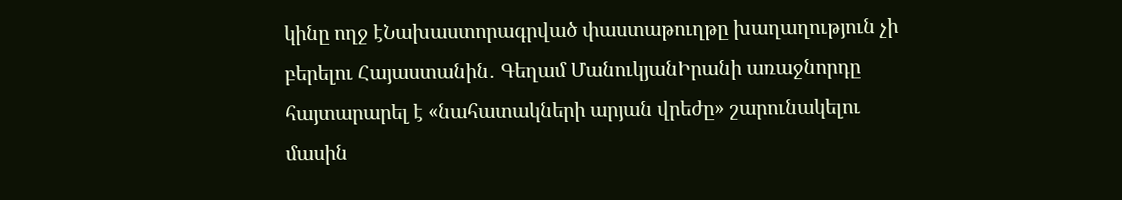կինը ողջ էՆախաստորագրված փաստաթուղթը խաղաղություն չի բերելու Հայաստանին․ Գեղամ ՄանուկյանԻրանի առաջնորդը հայտարարել է «նահատակների արյան վրեժը» շարունակելու մասին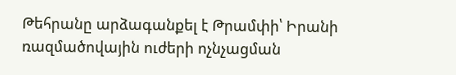Թեհրանը արձագանքել է Թրամփի՝ Իրանի ռազմածովային ուժերի ոչնչացման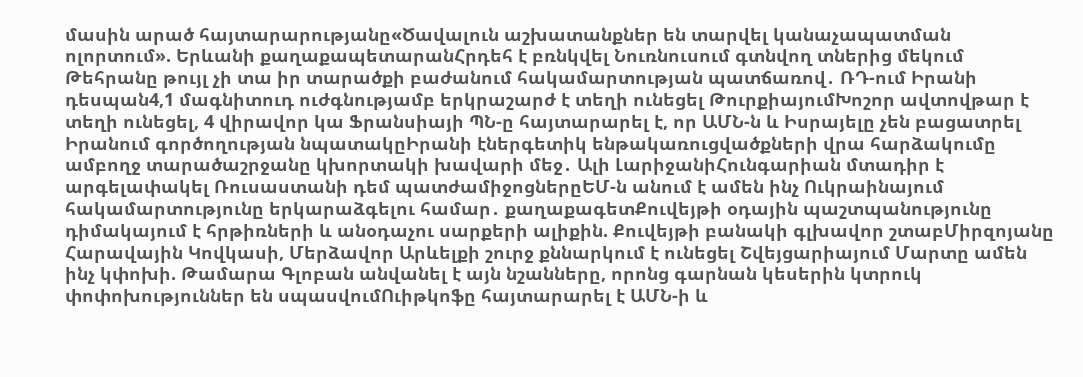մասին արած հայտարարությանը«Ծավալուն աշխատանքներ են տարվել կանաչապատման ոլորտում». Երևանի քաղաքապետարանՀրդեհ է բռնկվել Նուռնուսում գտնվող տներից մեկում Թեհրանը թույլ չի տա իր տարածքի բաժանում հակամարտության պատճառով․ ՌԴ-ում Իրանի դեսպան4,1 մագնիտուդ ուժգնությամբ երկրաշարժ է տեղի ունեցել ԹուրքիայումԽոշոր ավտովթար է տեղի ունեցել, 4 վիրավոր կա Ֆրանսիայի ՊՆ-ը հայտարարել է, որ ԱՄՆ-ն և Իսրայելը չեն բացատրել Իրանում գործողության նպատակըԻրանի էներգետիկ ենթակառուցվածքների վրա հարձակումը ամբողջ տարածաշրջանը կխորտակի խավարի մեջ․ Ալի ԼարիջանիՀունգարիան մտադիր է արգելափակել Ռուսաստանի դեմ պատժամիջոցներըԵՄ-ն անում է ամեն ինչ Ուկրաինայում հակամարտությունը երկարաձգելու համար․ քաղաքագետՔուվեյթի օդային պաշտպանությունը դիմակայում է հրթիռների և անօդաչու սարքերի ալիքին. Քուվեյթի բանակի գլխավոր շտաբՄիրզոյանը Հարավային Կովկասի, Մերձավոր Արևելքի շուրջ քննարկում է ունեցել Շվեյցարիայում Մարտը ամեն ինչ կփոխի. Թամարա Գլոբան անվանել է այն նշանները, որոնց գարնան կեսերին կտրուկ փոփոխություններ են սպասվումՈւիթկոֆը հայտարարել է ԱՄՆ-ի և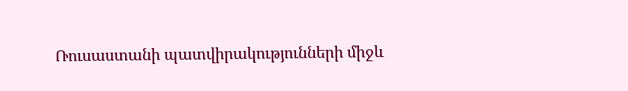Ռուսաստանի պատվիրակությունների միջև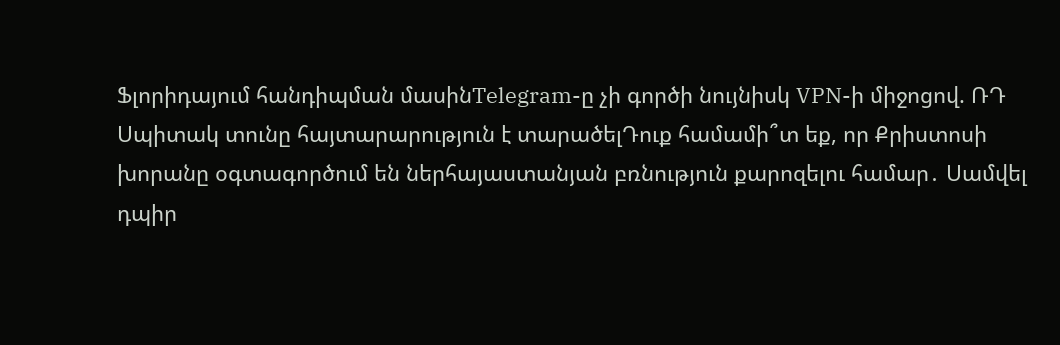Ֆլորիդայում հանդիպման մասինTelegram-ը չի գործի նույնիսկ VPN-ի միջոցով. ՌԴ Սպիտակ տունը հայտարարություն է տարածելԴուք համամի՞տ եք, որ Քրիստոսի խորանը օգտագործում են ներհայաստանյան բռնություն քարոզելու համար․ Սամվել դպիր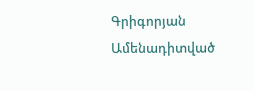Գրիգորյան
Ամենադիտված